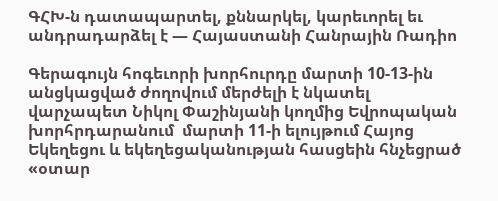ԳՀԽ-ն դատապարտել, քննարկել, կարեւորել եւ անդրադարձել է — Հայաստանի Հանրային Ռադիո

Գերագույն հոգեւորի խորհուրդը մարտի 10-13-ին անցկացված ժողովում մերժելի է նկատել վարչապետ Նիկոլ Փաշինյանի կողմից Եվրոպական խորհրդարանում  մարտի 11-ի ելույթում Հայոց Եկեղեցու և եկեղեցականության հասցեին հնչեցրած «օտար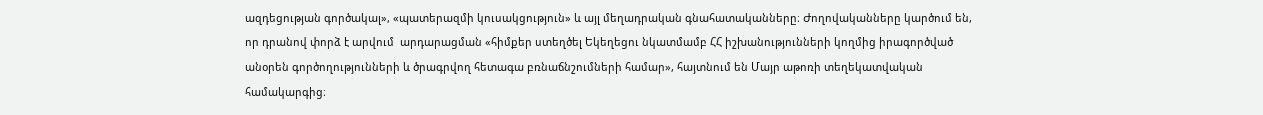ազդեցության գործակալ», «պատերազմի կուսակցություն» և այլ մեղադրական գնահատականները։ Ժողովականները կարծում են, որ դրանով փորձ է արվում  արդարացման «հիմքեր ստեղծել Եկեղեցու նկատմամբ ՀՀ իշխանությունների կողմից իրագործված անօրեն գործողությունների և ծրագրվող հետագա բռնաճնշումների համար», հայտնում են Մայր աթոռի տեղեկատվական համակարգից։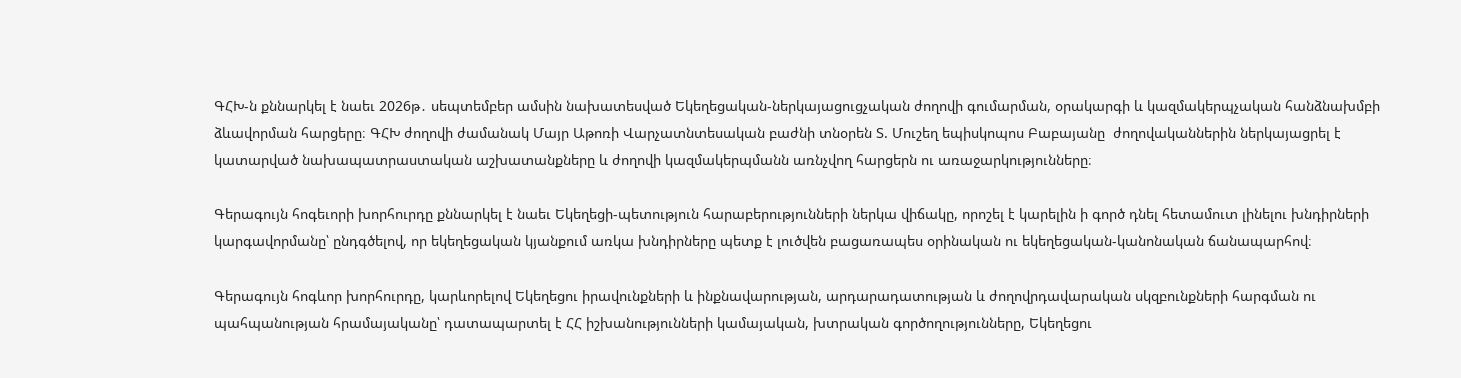ԳՀԽ-ն քննարկել է նաեւ 2026թ․ սեպտեմբեր ամսին նախատեսված Եկեղեցական-ներկայացուցչական ժողովի գումարման, օրակարգի և կազմակերպչական հանձնախմբի ձևավորման հարցերը։ ԳՀԽ ժողովի ժամանակ Մայր Աթոռի Վարչատնտեսական բաժնի տնօրեն Տ. Մուշեղ եպիսկոպոս Բաբայանը  ժողովականներին ներկայացրել է կատարված նախապատրաստական աշխատանքները և ժողովի կազմակերպմանն առնչվող հարցերն ու առաջարկությունները։

Գերագույն հոգեւորի խորհուրդը քննարկել է նաեւ Եկեղեցի-պետություն հարաբերությունների ներկա վիճակը, որոշել է կարելին ի գործ դնել հետամուտ լինելու խնդիրների կարգավորմանը՝ ընդգծելով, որ եկեղեցական կյանքում առկա խնդիրները պետք է լուծվեն բացառապես օրինական ու եկեղեցական-կանոնական ճանապարհով։

Գերագույն հոգևոր խորհուրդը, կարևորելով Եկեղեցու իրավունքների և ինքնավարության, արդարադատության և ժողովրդավարական սկզբունքների հարգման ու պահպանության հրամայականը՝ դատապարտել է ՀՀ իշխանությունների կամայական, խտրական գործողությունները, Եկեղեցու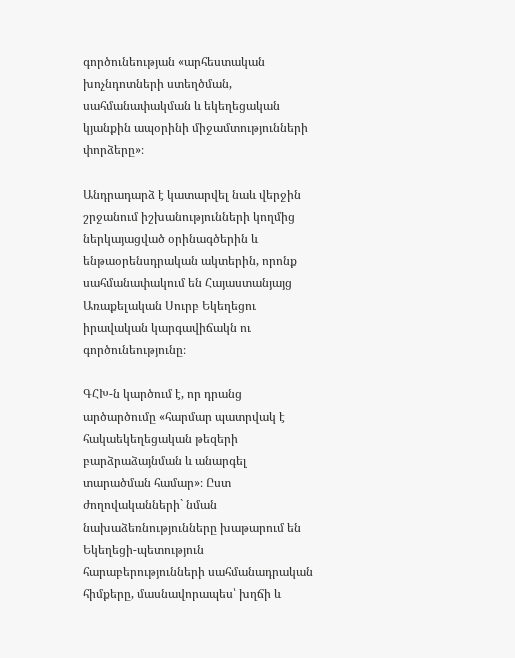գործունեության «արհեստական խոչնդոտների ստեղծման, սահմանափակման և եկեղեցական կյանքին ապօրինի միջամտությունների փորձերը»։

Անդրադարձ է կատարվել նաև վերջին շրջանում իշխանությունների կողմից ներկայացված օրինագծերին և ենթաօրենսդրական ակտերին, որոնք սահմանափակում են Հայաստանյայց Առաքելական Սուրբ Եկեղեցու իրավական կարգավիճակն ու գործունեությունը։

ԳՀԽ-ն կարծում է, որ դրանց արծարծումը «հարմար պատրվակ է  հակաեկեղեցական թեզերի բարձրաձայնման և անարգել տարածման համար»։ Ըստ ժողովականների` նման նախաձեռնությունները խաթարում են Եկեղեցի-պետություն հարաբերությունների սահմանադրական հիմքերը, մասնավորապես՝ խղճի և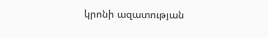կրոնի ազատության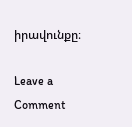իրավունքը։

Leave a Comment